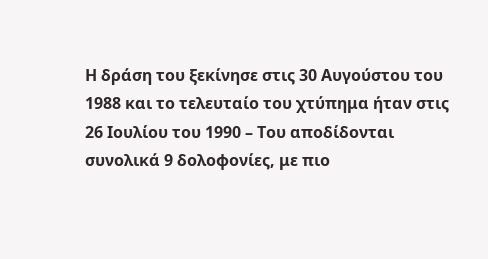Η δράση του ξεκίνησε στις 30 Αυγούστου του 1988 και το τελευταίο του χτύπημα ήταν στις 26 Ιουλίου του 1990 – Του αποδίδονται συνολικά 9 δολοφονίες, με πιο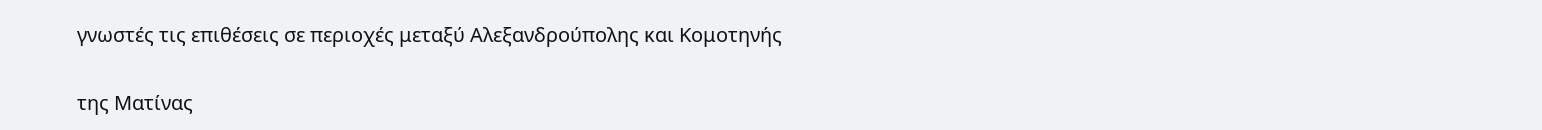γνωστές τις επιθέσεις σε περιοχές μεταξύ Αλεξανδρούπολης και Κομοτηνής

της Ματίνας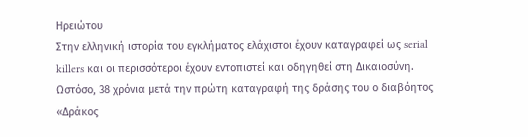Ηρειώτου
Στην ελληνική ιστορία του εγκλήματος ελάχιστοι έχουν καταγραφεί ως serial killers και οι περισσότεροι έχουν εντοπιστεί και οδηγηθεί στη Δικαιοσύνη. Ωστόσο, 38 χρόνια μετά την πρώτη καταγραφή της δράσης του ο διαβόητος «Δράκος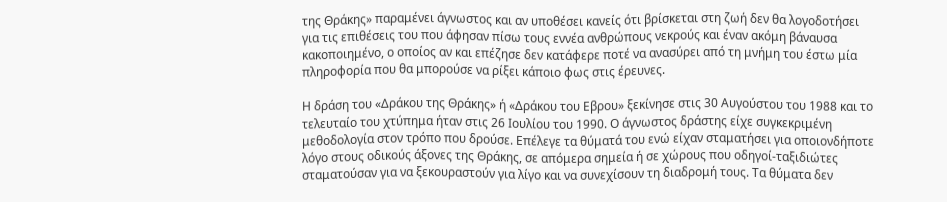της Θράκης» παραμένει άγνωστος και αν υποθέσει κανείς ότι βρίσκεται στη ζωή δεν θα λογοδοτήσει για τις επιθέσεις του που άφησαν πίσω τους εννέα ανθρώπους νεκρούς και έναν ακόμη βάναυσα κακοποιημένο, ο οποίος αν και επέζησε δεν κατάφερε ποτέ να ανασύρει από τη μνήμη του έστω μία πληροφορία που θα μπορούσε να ρίξει κάποιο φως στις έρευνες.

Η δράση του «Δράκου της Θράκης» ή «Δράκου του Εβρου» ξεκίνησε στις 30 Αυγούστου του 1988 και το τελευταίο του χτύπημα ήταν στις 26 Ιουλίου του 1990. Ο άγνωστος δράστης είχε συγκεκριμένη μεθοδολογία στον τρόπο που δρούσε. Επέλεγε τα θύματά του ενώ είχαν σταματήσει για οποιονδήποτε λόγο στους οδικούς άξονες της Θράκης, σε απόμερα σημεία ή σε χώρους που οδηγοί-ταξιδιώτες σταματούσαν για να ξεκουραστούν για λίγο και να συνεχίσουν τη διαδρομή τους. Τα θύματα δεν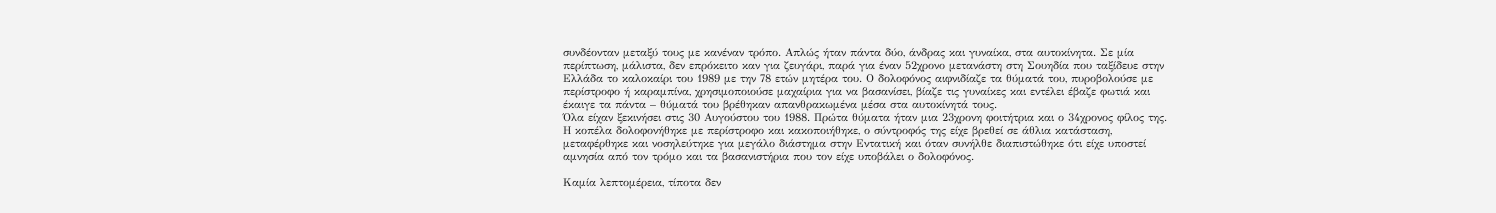συνδέονταν μεταξύ τους με κανέναν τρόπο. Απλώς ήταν πάντα δύο, άνδρας και γυναίκα, στα αυτοκίνητα. Σε μία περίπτωση, μάλιστα, δεν επρόκειτο καν για ζευγάρι, παρά για έναν 52χρονο μετανάστη στη Σουηδία που ταξίδευε στην Ελλάδα το καλοκαίρι του 1989 με την 78 ετών μητέρα του. Ο δολοφόνος αιφνιδίαζε τα θύματά του, πυροβολούσε με περίστροφο ή καραμπίνα, χρησιμοποιούσε μαχαίρια για να βασανίσει, βίαζε τις γυναίκες και εντέλει έβαζε φωτιά και έκαιγε τα πάντα – θύματά του βρέθηκαν απανθρακωμένα μέσα στα αυτοκίνητά τους.
Όλα είχαν ξεκινήσει στις 30 Αυγούστου του 1988. Πρώτα θύματα ήταν μια 23χρονη φοιτήτρια και ο 34χρονος φίλος της.
Η κοπέλα δολοφονήθηκε με περίστροφο και κακοποιήθηκε, ο σύντροφός της είχε βρεθεί σε άθλια κατάσταση, μεταφέρθηκε και νοσηλεύτηκε για μεγάλο διάστημα στην Εντατική και όταν συνήλθε διαπιστώθηκε ότι είχε υποστεί αμνησία από τον τρόμο και τα βασανιστήρια που τον είχε υποβάλει ο δολοφόνος.

Καμία λεπτομέρεια, τίποτα δεν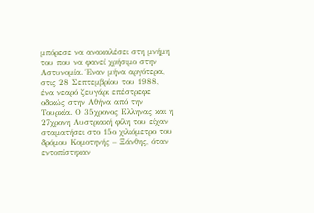μπόρεσε να ανακαλέσει στη μνήμη του που να φανεί χρήσιμο στην Αστυνομία. Έναν μήνα αργότερα, στις 28 Σεπτεμβρίου του 1988, ένα νεαρό ζευγάρι επέστρεφε οδικώς στην Αθήνα από την Τουρκία. Ο 35χρονος Ελληνας και η 27χρονη Αυστριακή φίλη του είχαν σταματήσει στο 15ο χιλιόμετρο του δρόμου Κομοτηνής – Ξάνθης, όταν εντοπίστηκαν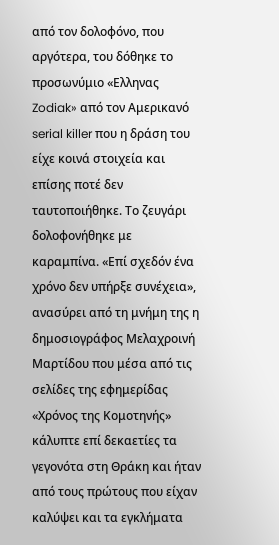από τον δολοφόνο, που αργότερα, του δόθηκε το προσωνύμιο «Ελληνας Zodiak» από τον Αμερικανό serial killer που η δράση του είχε κοινά στοιχεία και επίσης ποτέ δεν ταυτοποιήθηκε. Το ζευγάρι δολοφονήθηκε με καραμπίνα. «Επί σχεδόν ένα χρόνο δεν υπήρξε συνέχεια», ανασύρει από τη μνήμη της η δημοσιογράφος Μελαχροινή Μαρτίδου που μέσα από τις σελίδες της εφημερίδας «Χρόνος της Κομοτηνής» κάλυπτε επί δεκαετίες τα γεγονότα στη Θράκη και ήταν από τους πρώτους που είχαν καλύψει και τα εγκλήματα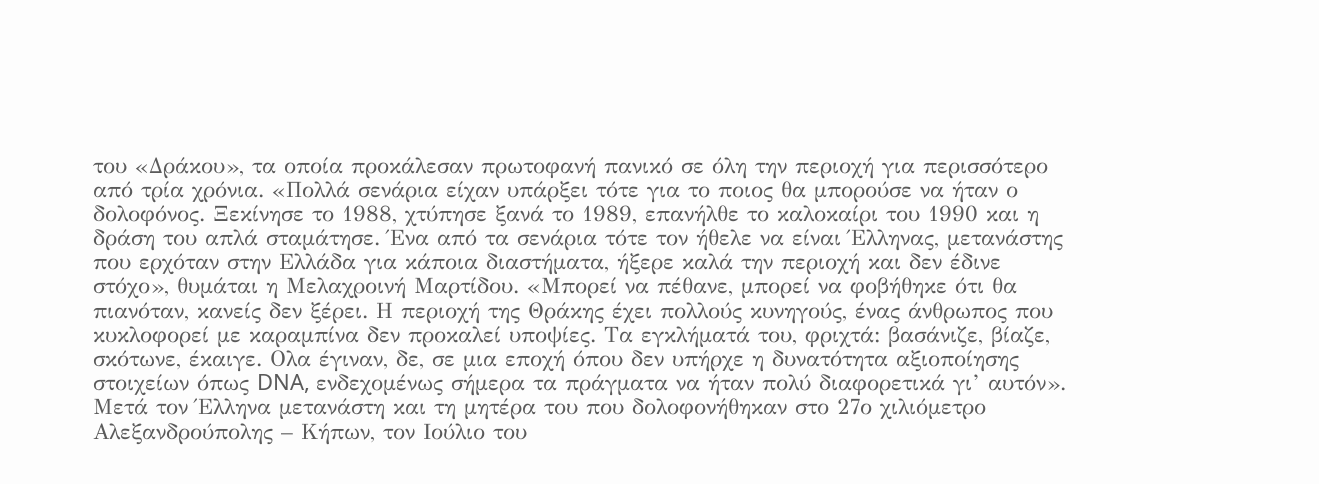του «Δράκου», τα οποία προκάλεσαν πρωτοφανή πανικό σε όλη την περιοχή για περισσότερο από τρία χρόνια. «Πολλά σενάρια είχαν υπάρξει τότε για το ποιος θα μπορούσε να ήταν ο δολοφόνος. Ξεκίνησε το 1988, χτύπησε ξανά το 1989, επανήλθε το καλοκαίρι του 1990 και η δράση του απλά σταμάτησε. Ένα από τα σενάρια τότε τον ήθελε να είναι Έλληνας, μετανάστης που ερχόταν στην Ελλάδα για κάποια διαστήματα, ήξερε καλά την περιοχή και δεν έδινε στόχο», θυμάται η Μελαχροινή Μαρτίδου. «Μπορεί να πέθανε, μπορεί να φοβήθηκε ότι θα πιανόταν, κανείς δεν ξέρει. Η περιοχή της Θράκης έχει πολλούς κυνηγούς, ένας άνθρωπος που κυκλοφορεί με καραμπίνα δεν προκαλεί υποψίες. Τα εγκλήματά του, φριχτά: βασάνιζε, βίαζε, σκότωνε, έκαιγε. Ολα έγιναν, δε, σε μια εποχή όπου δεν υπήρχε η δυνατότητα αξιοποίησης στοιχείων όπως DNA, ενδεχομένως σήμερα τα πράγματα να ήταν πολύ διαφορετικά γι’ αυτόν».
Μετά τον Έλληνα μετανάστη και τη μητέρα του που δολοφονήθηκαν στο 27ο χιλιόμετρο Αλεξανδρούπολης – Κήπων, τον Ιούλιο του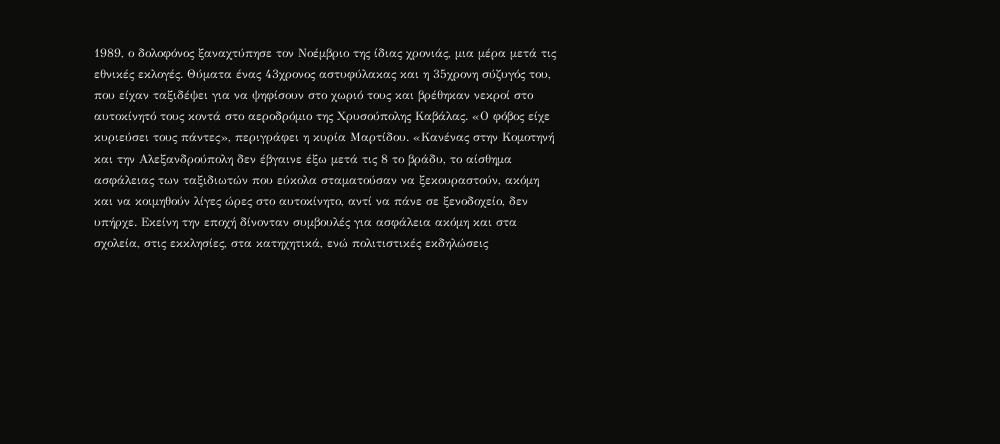1989, ο δολοφόνος ξαναχτύπησε τον Νοέμβριο της ίδιας χρονιάς, μια μέρα μετά τις εθνικές εκλογές. Θύματα ένας 43χρονος αστυφύλακας και η 35χρονη σύζυγός του, που είχαν ταξιδέψει για να ψηφίσουν στο χωριό τους και βρέθηκαν νεκροί στο αυτοκίνητό τους κοντά στο αεροδρόμιο της Χρυσούπολης Καβάλας. «Ο φόβος είχε κυριεύσει τους πάντες», περιγράφει η κυρία Μαρτίδου. «Κανένας στην Κομοτηνή και την Αλεξανδρούπολη δεν έβγαινε έξω μετά τις 8 το βράδυ, το αίσθημα ασφάλειας των ταξιδιωτών που εύκολα σταματούσαν να ξεκουραστούν, ακόμη και να κοιμηθούν λίγες ώρες στο αυτοκίνητο, αντί να πάνε σε ξενοδοχείο, δεν υπήρχε. Εκείνη την εποχή δίνονταν συμβουλές για ασφάλεια ακόμη και στα σχολεία, στις εκκλησίες, στα κατηχητικά, ενώ πολιτιστικές εκδηλώσεις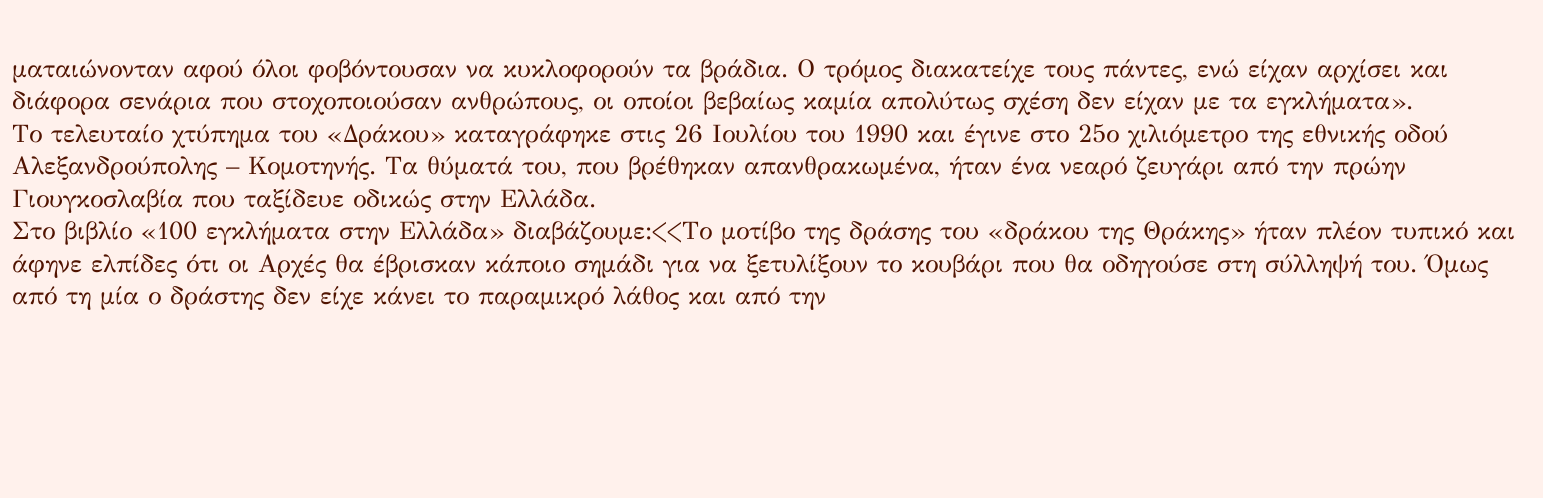ματαιώνονταν αφού όλοι φοβόντουσαν να κυκλοφορούν τα βράδια. Ο τρόμος διακατείχε τους πάντες, ενώ είχαν αρχίσει και διάφορα σενάρια που στοχοποιούσαν ανθρώπους, οι οποίοι βεβαίως καμία απολύτως σχέση δεν είχαν με τα εγκλήματα».
Το τελευταίο χτύπημα του «Δράκου» καταγράφηκε στις 26 Ιουλίου του 1990 και έγινε στο 25ο χιλιόμετρο της εθνικής οδού Αλεξανδρούπολης – Κομοτηνής. Τα θύματά του, που βρέθηκαν απανθρακωμένα, ήταν ένα νεαρό ζευγάρι από την πρώην Γιουγκοσλαβία που ταξίδευε οδικώς στην Ελλάδα.
Στο βιβλίο «100 εγκλήματα στην Ελλάδα» διαβάζουμε:<<Το μοτίβο της δράσης του «δράκου της Θράκης» ήταν πλέον τυπικό και άφηνε ελπίδες ότι οι Αρχές θα έβρισκαν κάποιο σημάδι για να ξετυλίξουν το κουβάρι που θα οδηγούσε στη σύλληψή του. Όμως από τη μία ο δράστης δεν είχε κάνει το παραμικρό λάθος και από την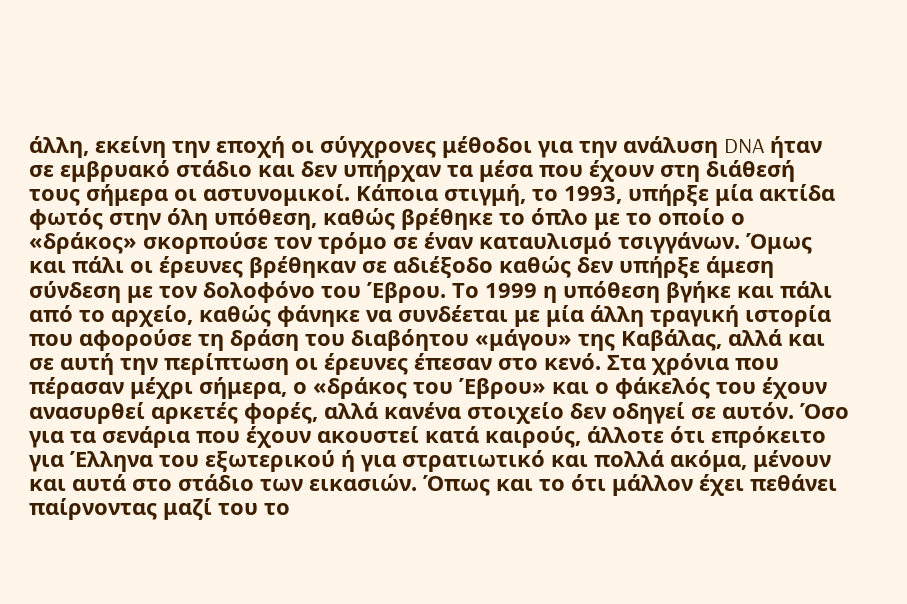άλλη, εκείνη την εποχή οι σύγχρονες μέθοδοι για την ανάλυση DNA ήταν σε εμβρυακό στάδιο και δεν υπήρχαν τα μέσα που έχουν στη διάθεσή τους σήμερα οι αστυνομικοί. Κάποια στιγμή, το 1993, υπήρξε μία ακτίδα φωτός στην όλη υπόθεση, καθώς βρέθηκε το όπλο με το οποίο ο «δράκος» σκορπούσε τον τρόμο σε έναν καταυλισμό τσιγγάνων. Όμως και πάλι οι έρευνες βρέθηκαν σε αδιέξοδο καθώς δεν υπήρξε άμεση σύνδεση με τον δολοφόνο του Έβρου. Το 1999 η υπόθεση βγήκε και πάλι από το αρχείο, καθώς φάνηκε να συνδέεται με μία άλλη τραγική ιστορία που αφορούσε τη δράση του διαβόητου «μάγου» της Καβάλας, αλλά και σε αυτή την περίπτωση οι έρευνες έπεσαν στο κενό. Στα χρόνια που πέρασαν μέχρι σήμερα, ο «δράκος του Έβρου» και ο φάκελός του έχουν ανασυρθεί αρκετές φορές, αλλά κανένα στοιχείο δεν οδηγεί σε αυτόν. Όσο για τα σενάρια που έχουν ακουστεί κατά καιρούς, άλλοτε ότι επρόκειτο για Έλληνα του εξωτερικού ή για στρατιωτικό και πολλά ακόμα, μένουν και αυτά στο στάδιο των εικασιών. Όπως και το ότι μάλλον έχει πεθάνει παίρνοντας μαζί του το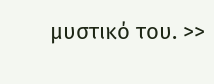μυστικό του. >>